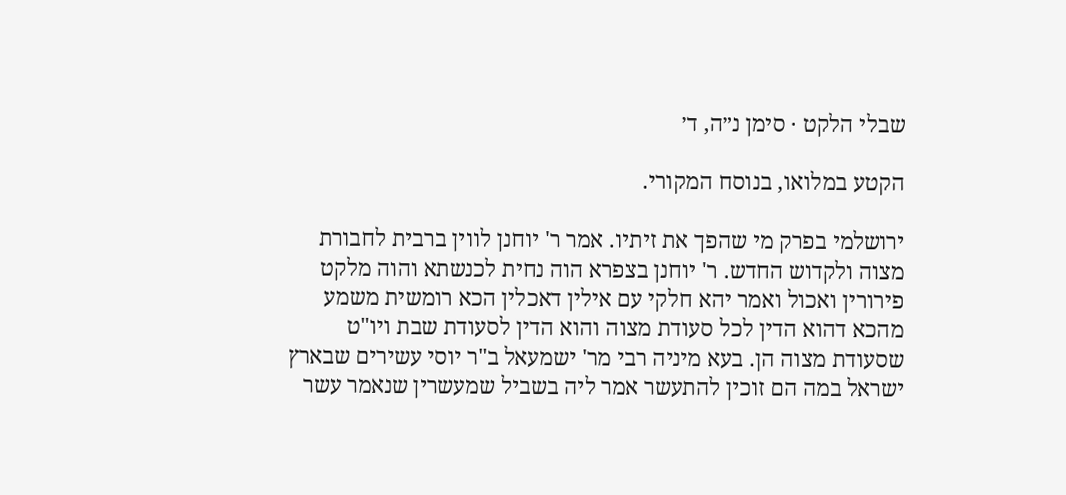שבלי הלקט · סימן נ״ה, ד׳

הקטע במלואו, בנוסח המקורי.

ירושלמי בפרק מי שהפך את זיתיו. אמר ר' יוחנן לווין ברבית לחבורת מצוה ולקדוש החדש. ר' יוחנן בצפרא הוה נחית לכנשתא והוה מלקט פירורין ואכול ואמר יהא חלקי עם אילין דאכלין הכא רומשית משמע מהכא דהוא הדין לכל סעודת מצוה והוא הדין לסעודת שבת ויו"ט שסעודת מצוה הן. בעא מיניה רבי מר' ישמעאל ב"ר יוסי עשירים שבארץ ישראל במה הם זוכין להתעשר אמר ליה בשביל שמעשרין שנאמר עשר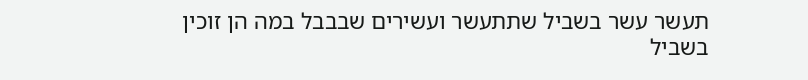תעשר עשר בשביל שתתעשר ועשירים שבבבל במה הן זוכין בשביל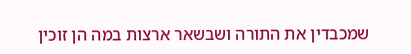שמכבדין את התורה ושבשאר ארצות במה הן זוכין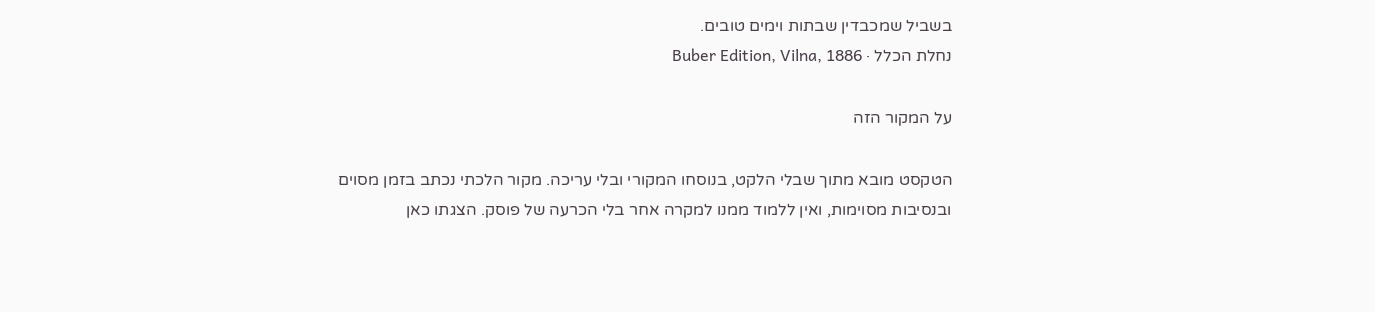בשביל שמכבדין שבתות וימים טובים.
נחלת הכלל · Buber Edition, Vilna, 1886

על המקור הזה

הטקסט מובא מתוך שבלי הלקט, בנוסחו המקורי ובלי עריכה. מקור הלכתי נכתב בזמן מסוים ובנסיבות מסוימות, ואין ללמוד ממנו למקרה אחר בלי הכרעה של פוסק. הצגתו כאן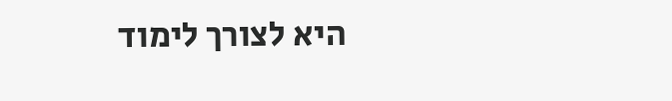היא לצורך לימוד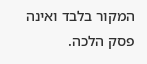המקור בלבד ואינה פסק הלכה.